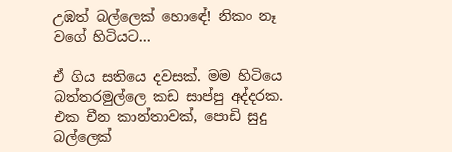උඹත් බල්ලෙක් හොඳේ! නිකං නෑ වගේ හිටියට…

ඒ ගිය සතියෙ දවසක්. මම හිටියෙ බත්තරමුල්ලෙ කඩ සාප්පු අද්දරක.
එක චීන කාන්තාවක්, පොඩි සුදු බල්ලෙක්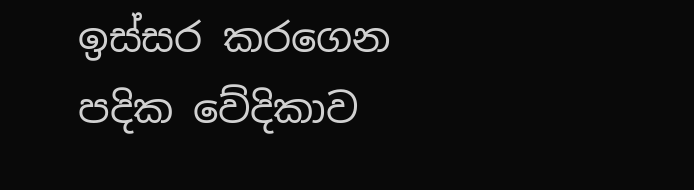ඉස්සර කරගෙන පදික වේදිකාව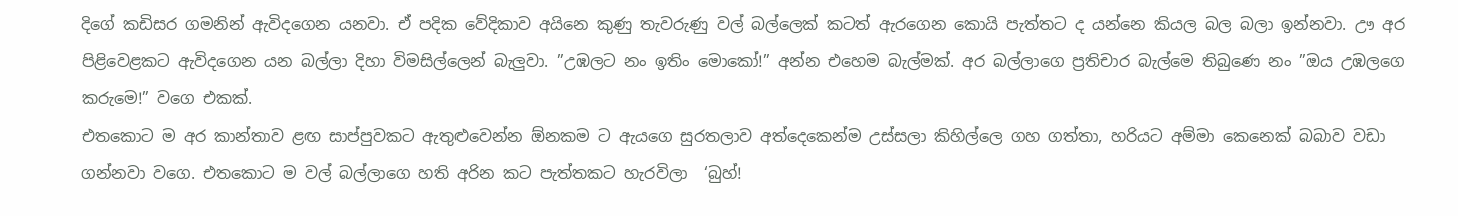දිගේ කඩිසර ගමනින් ඇවිදගෙන යනවා. ඒ පදික වේදිකාව අයිනෙ කුණු තැවරුණු වල් බල්ලෙක් කටත් ඇරගෙන කොයි පැත්තට ද යන්නෙ කියල බල බලා ඉන්නවා. ඌ අර පිළිවෙළකට ඇවිදගෙන යන බල්ලා දිහා විමසිල්ලෙන් බැලුවා. ”උඹලට නං ඉතිං මොකෝ!” අන්න එහෙම බැල්මක්. අර බල්ලාගෙ ප්‍රතිචාර බැල්මෙ තිබුණෙ නං ”ඔය උඹලගෙ කරුමෙ!” වගෙ එකක්.
එතකොට ම අර කාන්තාව ළඟ සාප්පුවකට ඇතුළුවෙන්න ඕනකම ට ඇයගෙ සුරතලාව අත්දෙකෙන්ම උස්සලා කිහිල්ලෙ ගහ ගත්තා, හරියට අම්මා කෙනෙක් බබාව වඩා ගන්නවා වගෙ. එතකොට ම වල් බල්ලාගෙ හති අරින කට පැත්තකට හැරවිලා  ‘බුහ්!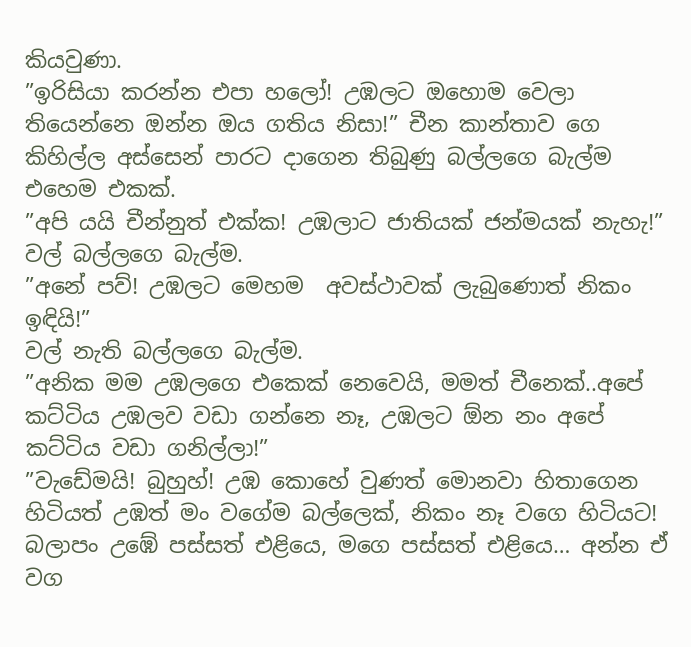කියවුණා.
”ඉරිසියා කරන්න එපා හලෝ! උඹලට ඔහොම වෙලා තියෙන්නෙ ඔන්න ඔය ගතිය නිසා!” චීන කාන්තාව ගෙ කිහිල්ල අස්සෙන් පාරට දාගෙන තිබුණු බල්ලගෙ බැල්ම එහෙම එකක්.
”අපි යයි චීන්නුත් එක්ක! උඹලාට ජාතියක් ජන්මයක් නැහැ!”
වල් බල්ලගෙ බැල්ම.
”අනේ පව්! උඹලට මෙහම  අවස්ථාවක් ලැබුණොත් නිකං ඉඳියි!”
වල් නැති බල්ලගෙ බැල්ම.
”අනික මම උඹලගෙ එකෙක් නෙවෙයි, මමත් චීනෙක්..අපේ කට්ටිය උඹලව වඩා ගන්නෙ නෑ, උඹලට ඕන නං අපේ කට්ටිය වඩා ගනිල්ලා!”
”වැඩේමයි! බුහුහ්! උඹ කොහේ වුණත් මොනවා හිතාගෙන හිටියත් උඹත් මං වගේම බල්ලෙක්, නිකං නෑ වගෙ හිටියට! බලාපං උඹේ පස්සත් එළියෙ, මගෙ පස්සත් එළියෙ… අන්න ඒ වග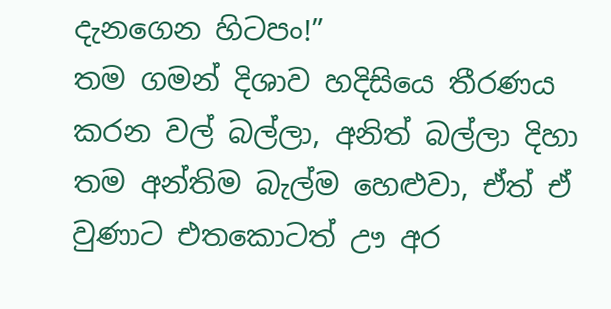දැනගෙන හිටපං!”
තම ගමන් දිශාව හදිසියෙ තීරණය කරන වල් බල්ලා, අනිත් බල්ලා දිහා තම අන්තිම බැල්ම හෙළුවා, ඒත් ඒ වුණාට එතකොටත් ඌ අර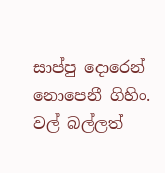සාප්පු දොරෙන් නොපෙනී ගිහිං.
වල් බල්ලත්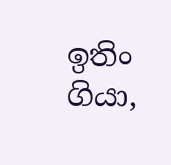ඉතිං ගියා,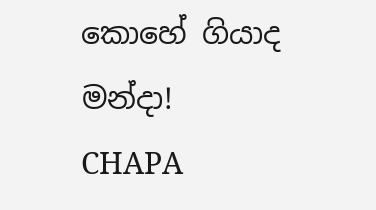කොහේ ගියාද මන්දා!
CHAPA